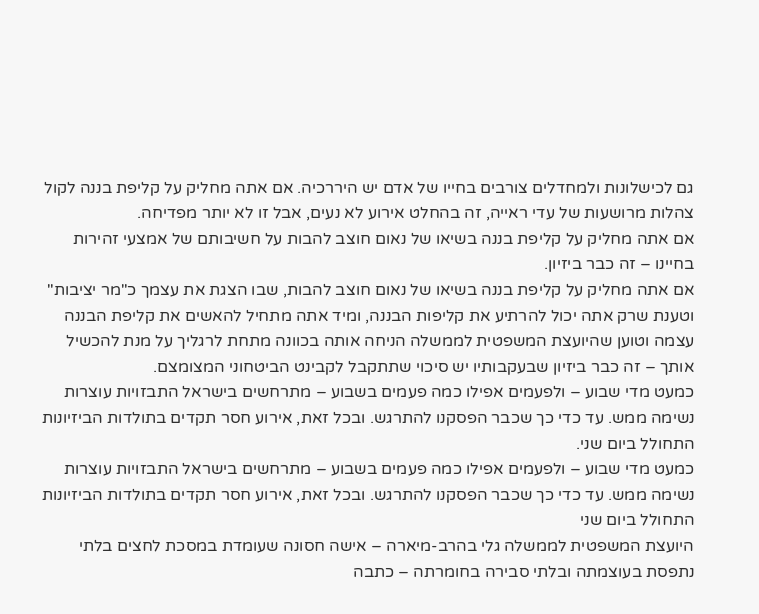גם לכישלונות ולמחדלים צורבים בחייו של אדם יש היררכיה. אם אתה מחליק על קליפת בננה לקול צהלות מרושעות של עדי ראייה, זה בהחלט אירוע לא נעים, אבל זו לא יותר מפדיחה.
אם אתה מחליק על קליפת בננה בשיאו של נאום חוצב להבות על חשיבותם של אמצעי זהירות בחיינו – זה כבר ביזיון.
אם אתה מחליק על קליפת בננה בשיאו של נאום חוצב להבות, שבו הצגת את עצמך כ"מר יציבות" וטענת שרק אתה יכול להרתיע את קליפות הבננה, ומיד אתה מתחיל להאשים את קליפת הבננה עצמה וטוען שהיועצת המשפטית לממשלה הניחה אותה בכוונה מתחת לרגליך על מנת להכשיל אותך – זה כבר ביזיון שבעקבותיו יש סיכוי שתתקבל לקבינט הביטחוני המצומצם.
כמעט מדי שבוע – ולפעמים אפילו כמה פעמים בשבוע – מתרחשים בישראל התבזויות עוצרות נשימה ממש. עד כדי כך שכבר הפסקנו להתרגש. ובכל זאת, אירוע חסר תקדים בתולדות הביזיונות התחולל ביום שני.
כמעט מדי שבוע – ולפעמים אפילו כמה פעמים בשבוע – מתרחשים בישראל התבזויות עוצרות נשימה ממש. עד כדי כך שכבר הפסקנו להתרגש. ובכל זאת, אירוע חסר תקדים בתולדות הביזיונות התחולל ביום שני
היועצת המשפטית לממשלה גלי בהרב-מיארה – אישה חסונה שעומדת במסכת לחצים בלתי נתפסת בעוצמתה ובלתי סבירה בחומרתה – כתבה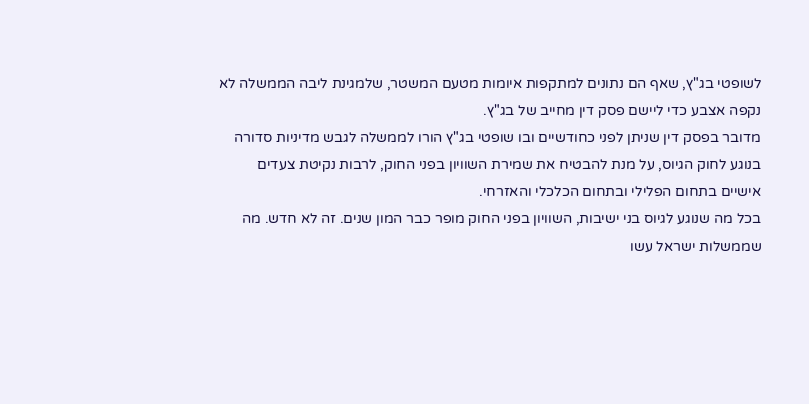לשופטי בג"ץ, שאף הם נתונים למתקפות איומות מטעם המשטר, שלמגינת ליבה הממשלה לא נקפה אצבע כדי ליישם פסק דין מחייב של בג"ץ.
מדובר בפסק דין שניתן לפני כחודשיים ובו שופטי בג"ץ הורו לממשלה לגבש מדיניות סדורה בנוגע לחוק הגיוס, על מנת להבטיח את שמירת השוויון בפני החוק, לרבות נקיטת צעדים אישיים בתחום הפלילי ובתחום הכלכלי והאזרחי.
בכל מה שנוגע לגיוס בני ישיבות, השוויון בפני החוק מופר כבר המון שנים. זה לא חדש. מה שממשלות ישראל עשו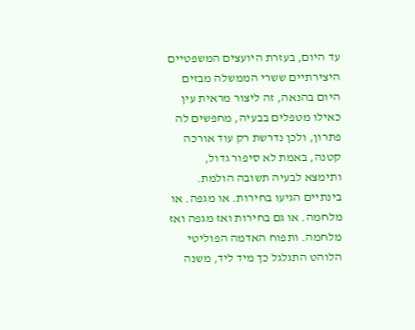עד היום, בעזרת היועצים המשפטיים היצירתיים ששרי הממשלה מבזים היום בהנאה, זה ליצור מראית עין כאילו מטפלים בבעיה, מחפשים לה פתרון, ולכן נדרשת רק עוד אורכה קטנה, באמת לא סיפור גדול, ותימצא לבעיה תשובה הולמת.
בינתיים הגיעו בחירות. או מגפה. או מלחמה. או גם בחירות ואז מגפה ואז מלחמה. ותפוח האדמה הפוליטי הלוהט התגלגל כך מיד ליד, משנה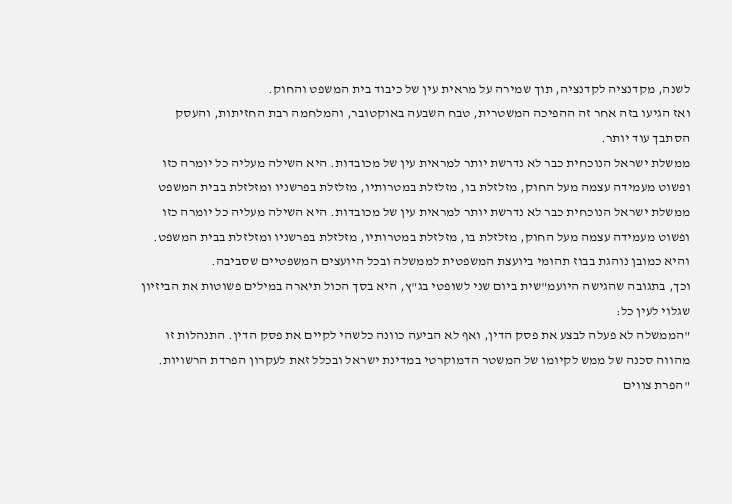לשנה, מקדנציה לקדנציה, תוך שמירה על מראית עין של כיבוד בית המשפט והחוק.
ואז הגיעו בזה אחר זה ההפיכה המשטרית, טבח השבעה באוקטובר, והמלחמה רבת החזיתות, והעסק הסתבך עוד יותר.
ממשלת ישראל הנוכחית כבר לא נדרשת יותר למראית עין של מכובדות. היא השילה מעליה כל יומרה כזו ופשוט מעמידה עצמה מעל החוק, מזלזלת בו, מזלזלת במטרותיו, מזלזלת בפרשניו ומזלזלת בבית המשפט
ממשלת ישראל הנוכחית כבר לא נדרשת יותר למראית עין של מכובדות. היא השילה מעליה כל יומרה כזו ופשוט מעמידה עצמה מעל החוק, מזלזלת בו, מזלזלת במטרותיו, מזלזלת בפרשניו ומזלזלת בבית המשפט. והיא כמובן נוהגת בבוז תהומי ביועצת המשפטית לממשלה ובכל היועצים המשפטיים שסביבה.
וכך, בתגובה שהגישה היועמ"שית ביום שני לשופטי בג"ץ, היא בסך הכול תיארה במילים פשוטות את הביזיון שגלוי לעין כל:
"הממשלה לא פעלה לבצע את פסק הדין, ואף לא הביעה כוונה כלשהי לקיים את פסק הדין. התנהלות זו מהווה סכנה של ממש לקיומו של המשטר הדמוקרטי במדינת ישראל ובכלל זאת לעקרון הפרדת הרשויות.
"הפרת צווים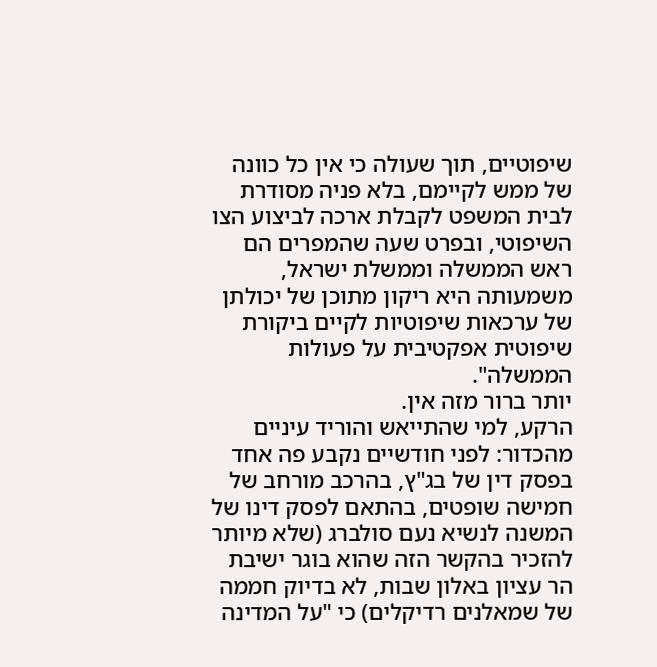שיפוטיים, תוך שעולה כי אין כל כוונה של ממש לקיימם, בלא פניה מסודרת לבית המשפט לקבלת ארכה לביצוע הצו השיפוטי, ובפרט שעה שהמפרים הם ראש הממשלה וממשלת ישראל, משמעותה היא ריקון מתוכן של יכולתן של ערכאות שיפוטיות לקיים ביקורת שיפוטית אפקטיבית על פעולות הממשלה".
יותר ברור מזה אין.
הרקע, למי שהתייאש והוריד עיניים מהכדור: לפני חודשיים נקבע פה אחד בפסק דין של בג"ץ, בהרכב מורחב של חמישה שופטים, בהתאם לפסק דינו של המשנה לנשיא נעם סולברג (שלא מיותר להזכיר בהקשר הזה שהוא בוגר ישיבת הר עציון באלון שבות, לא בדיוק חממה של שמאלנים רדיקלים) כי "על המדינה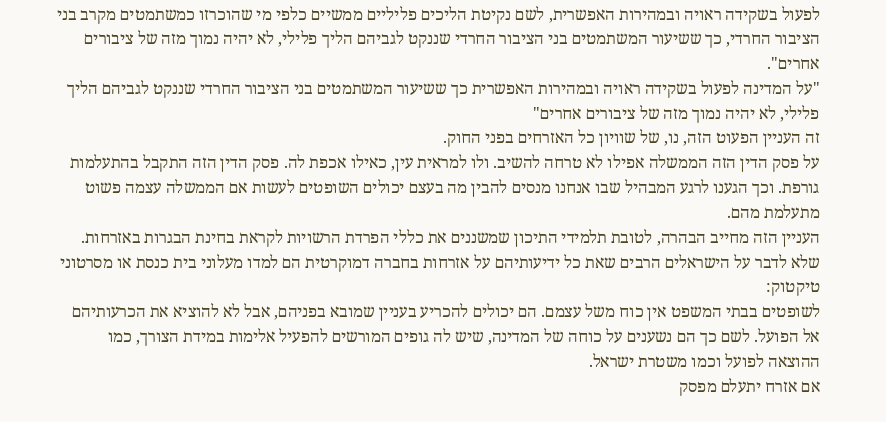לפעול בשקידה ראויה ובמהירות האפשרית, לשם נקיטת הליכים פליליים ממשיים כלפי מי שהוכרזו כמשתמטים מקרב בני הציבור החרדי, כך ששיעור המשתמטים בני הציבור החרדי שננקט לגביהם הליך פלילי, לא יהיה נמוך מזה של ציבורים אחרים".
"על המדינה לפעול בשקידה ראויה ובמהירות האפשרית כך ששיעור המשתמטים בני הציבור החרדי שננקט לגביהם הליך פלילי, לא יהיה נמוך מזה של ציבורים אחרים"
זה העניין הפעוט הזה, נו, של שוויון כל האזרחים בפני החוק.
על פסק הדין הזה הממשלה אפילו לא טרחה להשיב. ולו למראית עין, כאילו אכפת לה. פסק הדין הזה התקבל בהתעלמות גורפת. וכך הגענו לרגע המבהיל שבו אנחנו מנסים להבין מה בעצם יכולים השופטים לעשות אם הממשלה עצמה פשוט מתעלמת מהם.
העניין הזה מחייב הבהרה, לטובת תלמידי התיכון שמשננים את כללי הפרדת הרשויות לקראת בחינת הבגרות באזרחות. שלא לדבר על הישראלים הרבים שאת כל ידיעותיהם על אזרחות בחברה דמוקרטית הם למדו מעלוני בית כנסת או מסרטוני טיקטוק:
לשופטים בבתי המשפט אין כוח משל עצמם. הם יכולים להכריע בעניין שמובא בפניהם, אבל לא להוציא את הכרעותיהם אל הפועל. לשם כך הם נשענים על כוחה של המדינה, שיש לה גופים המורשים להפעיל אלימות במידת הצורך, כמו ההוצאה לפועל וכמו משטרת ישראל.
אם אזרח יתעלם מפסק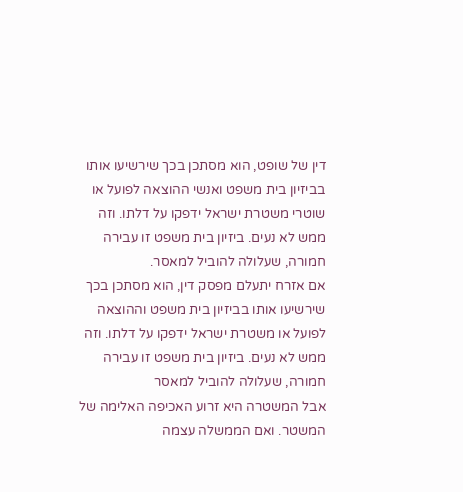דין של שופט, הוא מסתכן בכך שירשיעו אותו בביזיון בית משפט ואנשי ההוצאה לפועל או שוטרי משטרת ישראל ידפקו על דלתו. וזה ממש לא נעים. ביזיון בית משפט זו עבירה חמורה, שעלולה להוביל למאסר.
אם אזרח יתעלם מפסק דין, הוא מסתכן בכך שירשיעו אותו בביזיון בית משפט וההוצאה לפועל או משטרת ישראל ידפקו על דלתו. וזה ממש לא נעים. ביזיון בית משפט זו עבירה חמורה, שעלולה להוביל למאסר
אבל המשטרה היא זרוע האכיפה האלימה של המשטר. ואם הממשלה עצמה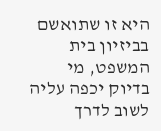היא זו שתואשם בביזיון בית המשפט, מי בדיוק יכפה עליה לשוב לדרך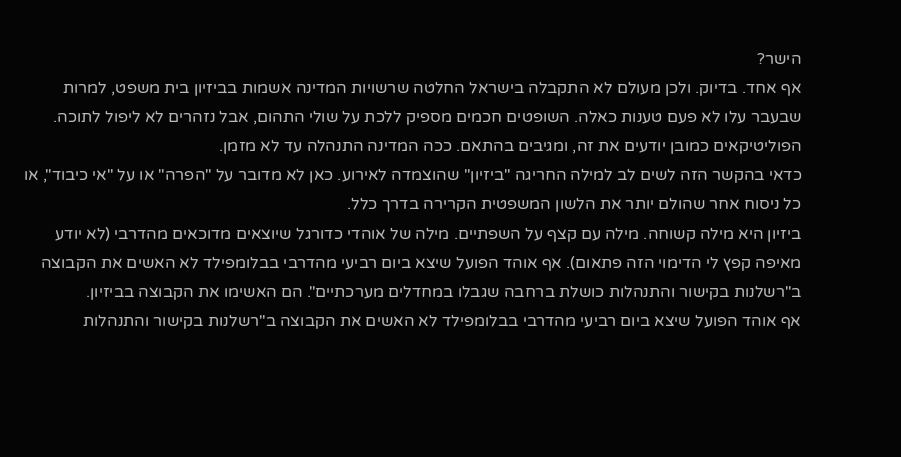הישר?
אף אחד. בדיוק. ולכן מעולם לא התקבלה בישראל החלטה שרשויות המדינה אשמות בביזיון בית משפט, למרות שבעבר עלו לא פעם טענות כאלה. השופטים חכמים מספיק ללכת על שולי התהום, אבל נזהרים לא ליפול לתוכה. הפוליטיקאים כמובן יודעים את זה, ומגיבים בהתאם. ככה המדינה התנהלה עד לא מזמן.
כדאי בהקשר הזה לשים לב למילה החריגה "ביזיון" שהוצמדה לאירוע. כאן לא מדובר על "הפרה" או על "אי כיבוד", או כל ניסוח אחר שהולם יותר את הלשון המשפטית הקרירה בדרך כלל.
ביזיון היא מילה קשוחה. מילה עם קצף על השפתיים. מילה של אוהדי כדורגל שיוצאים מדוכאים מהדרבי (לא יודע מאיפה קפץ לי הדימוי הזה פתאום). אף אוהד הפועל שיצא ביום רביעי מהדרבי בבלומפילד לא האשים את הקבוצה ב"רשלנות בקישור והתנהלות כושלת ברחבה שגבלו במחדלים מערכתיים". הם האשימו את הקבוצה בביזיון.
אף אוהד הפועל שיצא ביום רביעי מהדרבי בבלומפילד לא האשים את הקבוצה ב"רשלנות בקישור והתנהלות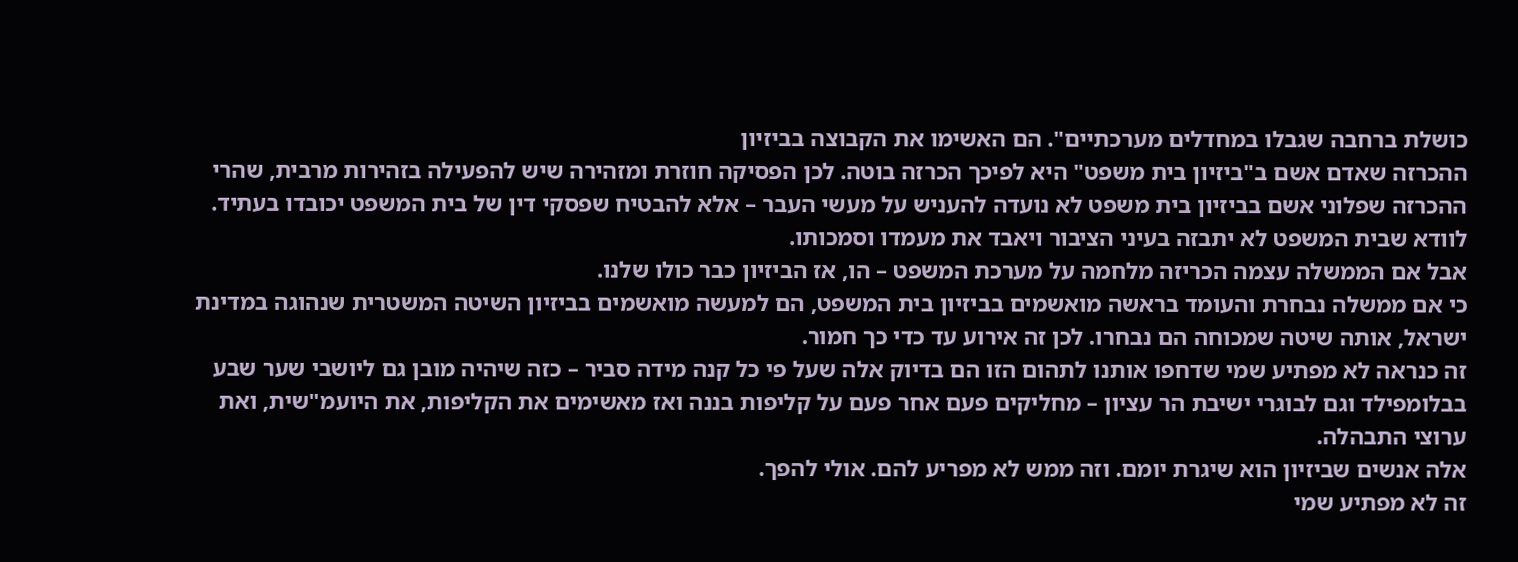כושלת ברחבה שגבלו במחדלים מערכתיים". הם האשימו את הקבוצה בביזיון
ההכרזה שאדם אשם ב"ביזיון בית משפט" היא לפיכך הכרזה בוטה. לכן הפסיקה חוזרת ומזהירה שיש להפעילה בזהירות מרבית, שהרי ההכרזה שפלוני אשם בביזיון בית משפט לא נועדה להעניש על מעשי העבר – אלא להבטיח שפסקי דין של בית המשפט יכובדו בעתיד. לוודא שבית המשפט לא יתבזה בעיני הציבור ויאבד את מעמדו וסמכותו.
אבל אם הממשלה עצמה הכריזה מלחמה על מערכת המשפט – הו, אז הביזיון כבר כולו שלנו.
כי אם ממשלה נבחרת והעומד בראשה מואשמים בביזיון בית המשפט, הם למעשה מואשמים בביזיון השיטה המשטרית שנהוגה במדינת ישראל, אותה שיטה שמכוחה הם נבחרו. לכן זה אירוע עד כדי כך חמור.
זה כנראה לא מפתיע שמי שדחפו אותנו לתהום הזו הם בדיוק אלה שעל פי כל קנה מידה סביר – כזה שיהיה מובן גם ליושבי שער שבע בבלומפילד וגם לבוגרי ישיבת הר עציון – מחליקים פעם אחר פעם על קליפות בננה ואז מאשימים את הקליפות, את היועמ"שית, ואת ערוצי התבהלה.
אלה אנשים שביזיון הוא שיגרת יומם. וזה ממש לא מפריע להם. אולי להפך.
זה לא מפתיע שמי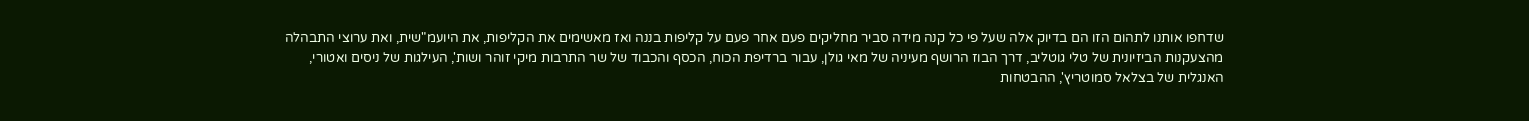שדחפו אותנו לתהום הזו הם בדיוק אלה שעל פי כל קנה מידה סביר מחליקים פעם אחר פעם על קליפות בננה ואז מאשימים את הקליפות, את היועמ"שית, ואת ערוצי התבהלה
מהצעקנות הביזיונית של טלי גוטליב, דרך הבוז הרושף מעיניה של מאי גולן, עבור ברדיפת הכוח, הכסף והכבוד של שר התרבות מיקי זוהר ושות', העילגות של ניסים ואטורי, האנגלית של בצלאל סמוטריץ', ההבטחות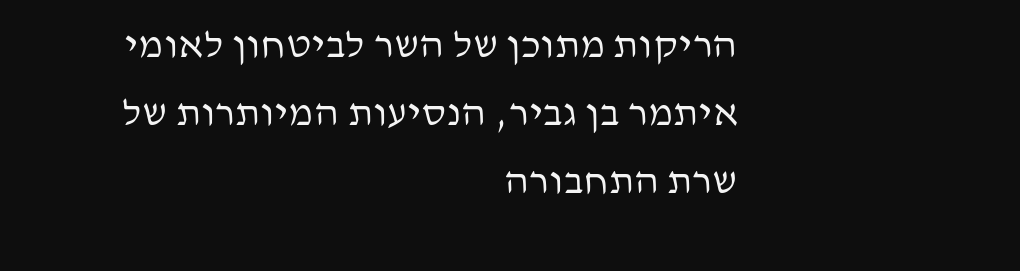הריקות מתוכן של השר לביטחון לאומי איתמר בן גביר, הנסיעות המיותרות של שרת התחבורה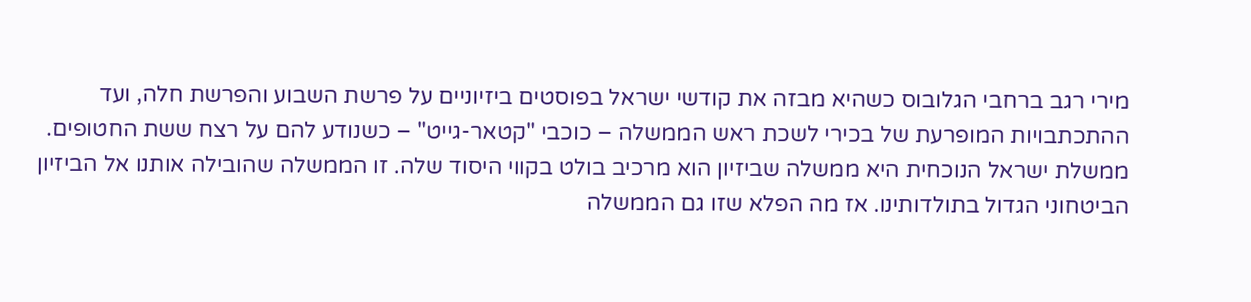מירי רגב ברחבי הגלובוס כשהיא מבזה את קודשי ישראל בפוסטים ביזיוניים על פרשת השבוע והפרשת חלה, ועד ההתכתבויות המופרעת של בכירי לשכת ראש הממשלה – כוכבי "קטאר-גייט" – כשנודע להם על רצח ששת החטופים.
ממשלת ישראל הנוכחית היא ממשלה שביזיון הוא מרכיב בולט בקווי היסוד שלה. זו הממשלה שהובילה אותנו אל הביזיון הביטחוני הגדול בתולדותינו. אז מה הפלא שזו גם הממשלה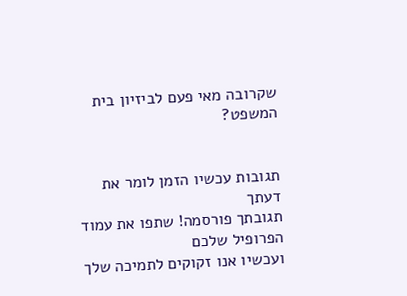שקרובה מאי פעם לביזיון בית המשפט?


תגובות עכשיו הזמן לומר את דעתך
תגובתך פורסמה! שתפו את עמוד הפרופיל שלכם
ועכשיו אנו זקוקים לתמיכה שלך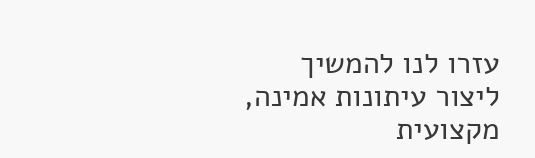עזרו לנו להמשיך ליצור עיתונות אמינה, מקצועית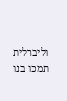וליברלית
תמכו בנו